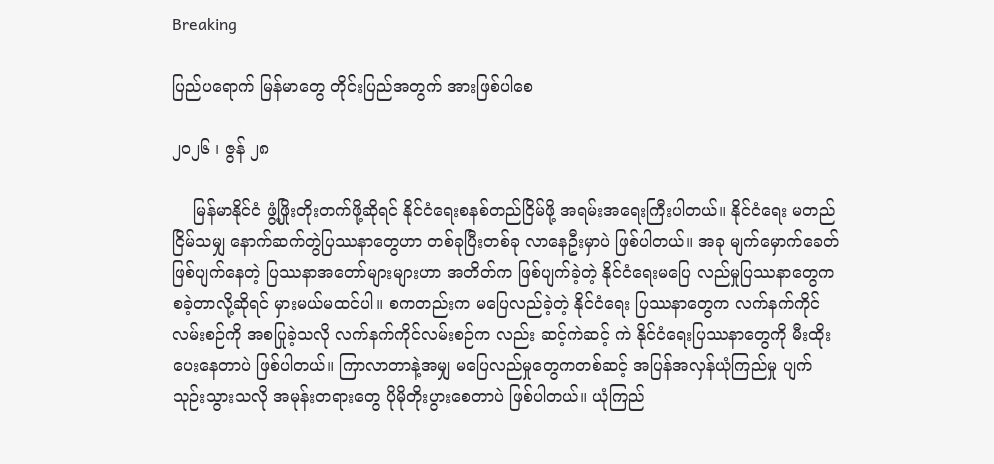Breaking

ပြည်ပရောက် မြန်မာတွေ တိုင်းပြည်အတွက် အားဖြစ်ပါစေ

၂၀၂၆ ၊ ဇွန် ၂၈

    မြန်မာနိုင်ငံ ဖွံ့ဖြိုးတိုးတက်ဖို့ဆိုရင် နိုင်ငံရေးစနစ်တည်ငြိမ်ဖို့ အရမ်းအရေးကြီးပါတယ်။ နိုင်ငံရေး မတည်ငြိမ်သမျှ နောက်ဆက်တွဲပြဿနာတွေဟာ တစ်ခုပြီးတစ်ခု လာနေဦးမှာပဲ ဖြစ်ပါတယ်။ အခု မျက်မှောက်ခေတ် ဖြစ်ပျက်နေတဲ့ ပြဿနာအတော်များများဟာ အတိတ်က ဖြစ်ပျက်ခဲ့တဲ့ နိုင်ငံရေးမပြေ လည်မှုပြဿနာတွေက စခဲ့တာလို့ဆိုရင် မှားမယ်မထင်ပါ။ စကတည်းက မပြေလည်ခဲ့တဲ့ နိုင်ငံရေး ပြဿနာတွေက လက်နက်ကိုင်လမ်းစဉ်ကို အစပြုခဲ့သလို လက်နက်ကိုင်လမ်းစဉ်က လည်း ဆင့်ကဲဆင့် ကဲ နိုင်ငံရေးပြဿနာတွေကို မီးထိုးပေးနေတာပဲ ဖြစ်ပါတယ်။ ကြာလာတာနဲ့အမျှ မပြေလည်မှုတွေကတစ်ဆင့် အပြန်အလှန်ယုံကြည်မှု ပျက်သုဉ်းသွားသလို အမုန်းတရားတွေ ပိုမိုတိုးပွားစေတာပဲ ဖြစ်ပါတယ်။ ယုံကြည်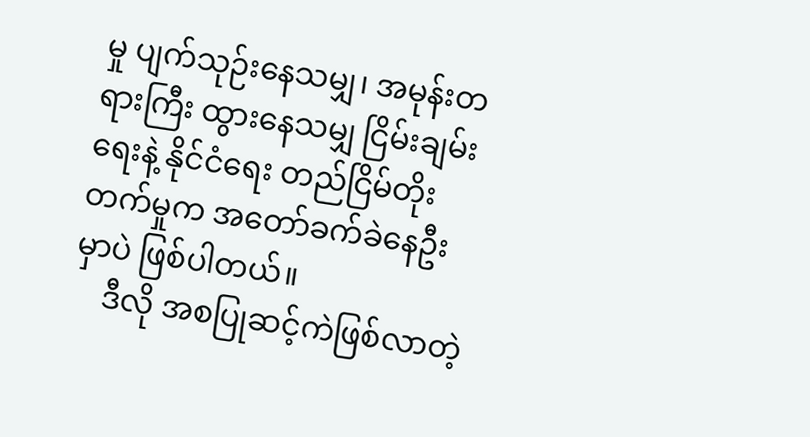မှု ပျက်သုဉ်းနေသမျှ၊ အမုန်းတရားကြီး ထွားနေသမျှ ငြိမ်းချမ်းရေးနဲ့ နိုင်ငံရေး တည်ငြိမ်တိုးတက်မှုက အတော်ခက်ခဲနေဦးမှာပဲ ဖြစ်ပါတယ်။
    ဒီလို အစပြုဆင့်ကဲဖြစ်လာတဲ့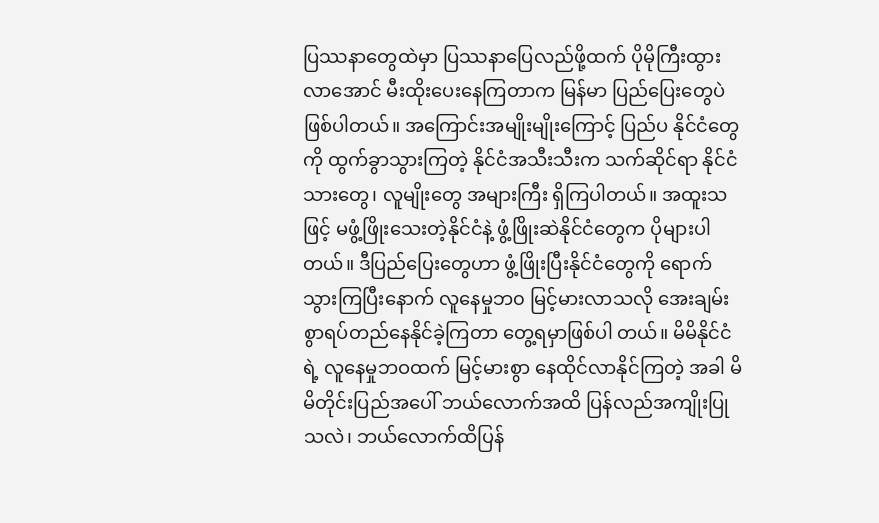ပြဿနာတွေထဲမှာ ပြဿနာပြေလည်ဖို့ထက် ပိုမိုကြီးထွားလာအောင် မီးထိုးပေးနေကြတာက မြန်မာ ပြည်ပြေးတွေပဲ ဖြစ်ပါတယ်။ အကြောင်းအမျိုးမျိုးကြောင့် ပြည်ပ နိုင်ငံတွေကို ထွက်ခွာသွားကြတဲ့ နိုင်ငံအသီးသီးက သက်ဆိုင်ရာ နိုင်ငံသားတွေ၊ လူမျိုးတွေ အများကြီး ရှိကြပါတယ်။ အထူးသဖြင့် မဖွံ့ဖြိုးသေးတဲ့နိုင်ငံနဲ့ ဖွံ့ဖြိုးဆဲနိုင်ငံတွေက ပိုများပါတယ်။ ဒီပြည်ပြေးတွေဟာ ဖွံ့ဖြိုးပြီးနိုင်ငံတွေကို ရောက်သွားကြပြီးနောက် လူနေမှုဘ၀ မြင့်မားလာသလို အေးချမ်းစွာရပ်တည်နေနိုင်ခဲ့ကြတာ တွေ့ရမှာဖြစ်ပါ တယ်။ မိမိနိုင်ငံရဲ့ လူနေမှုဘဝထက် မြင့်မားစွာ နေထိုင်လာနိုင်ကြတဲ့ အခါ မိမိတိုင်းပြည်အပေါ် ဘယ်လောက်အထိ ပြန်လည်အကျိုးပြုသလဲ၊ ဘယ်လောက်ထိပြန်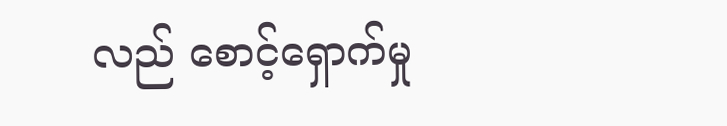လည် စောင့်ရှောက်မှု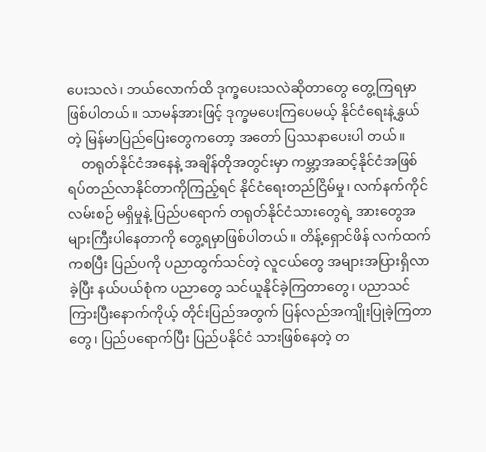ပေးသလဲ၊ ဘယ်လောက်ထိ ဒုက္ခပေးသလဲဆိုတာတွေ တွေ့ကြရမှာဖြစ်ပါတယ်။ သာမန်အားဖြင့် ဒုက္ခမပေးကြပေမယ့် နိုင်ငံရေးနဲ့နွှယ်တဲ့ မြန်မာပြည်ပြေးတွေကတော့ အတော် ပြဿနာပေးပါ တယ်။
    တရုတ်နိုင်ငံအနေနဲ့ အချိန်တိုအတွင်းမှာ ကမ္ဘာ့အဆင့်နိုင်ငံအဖြစ် ရပ်တည်လာနိုင်တာကိုကြည့်ရင် နိုင်ငံရေးတည်ငြိမ်မှု၊ လက်နက်ကိုင်လမ်းစဉ် မရှိမှုနဲ့ ပြည်ပရောက် တရုတ်နိုင်ငံသားတွေရဲ့ အားတွေအများကြီးပါနေတာကို တွေ့ရမှာဖြစ်ပါတယ်။ တိန့်ရှောင်ဖိန် လက်ထက်ကစပြီး ပြည်ပကို ပညာထွက်သင်တဲ့ လူငယ်တွေ အများအပြားရှိလာခဲ့ပြီး နယ်ပယ်စုံက ပညာတွေ သင်ယူနိုင်ခဲ့ကြတာတွေ၊ ပညာသင် ကြားပြီးနောက်ကိုယ့် တိုင်းပြည်အတွက် ပြန်လည်အကျိုးပြုခဲ့ကြတာတွေ၊ ပြည်ပရောက်ပြီး ပြည်ပနိုင်ငံ သားဖြစ်နေတဲ့ တ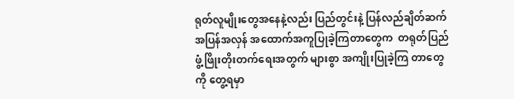ရုတ်လူမျိုးတွေအနေနဲ့လည်း ပြည်တွင်းနဲ့ ပြန်လည်ချိတ်ဆက် အပြန်အလှန် အထောက်အကူပြုခဲ့ကြတာတွေက  တရုတ်ပြည် ဖွံ့ဖြိုးတိုးတက်ရေးအတွက် များစွာ အကျိုးပြုခဲ့ကြ တာတွေကို တွေ့ရမှာ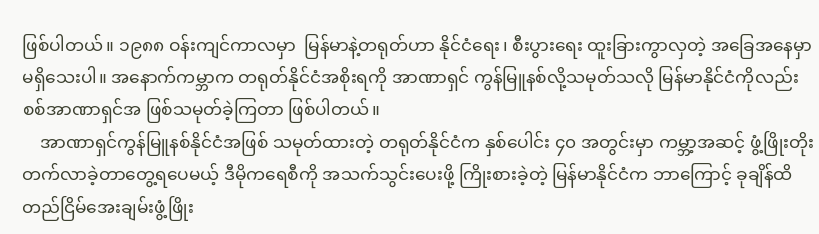ဖြစ်ပါတယ်။ ၁၉၈၈ ဝန်းကျင်ကာလမှာ  မြန်မာနဲ့တရုတ်ဟာ နိုင်ငံရေး၊ စီးပွားရေး ထူးခြားကွာလှတဲ့ အခြေအနေမှာ မရှိသေးပါ။ အနောက်ကမ္ဘာက တရုတ်နိုင်ငံအစိုးရကို အာဏာရှင် ကွန်မြူနစ်လို့သမုတ်သလို မြန်မာနိုင်ငံကိုလည်း စစ်အာဏာရှင်အ ဖြစ်သမုတ်ခဲ့ကြတာ ဖြစ်ပါတယ်။
    အာဏာရှင်ကွန်မြူနစ်နိုင်ငံအဖြစ် သမုတ်ထားတဲ့ တရုတ်နိုင်ငံက နှစ်ပေါင်း ၄၀ အတွင်းမှာ ကမ္ဘာ့အဆင့် ဖွံ့ဖြိုးတိုးတက်လာခဲ့တာတွေ့ရပေမယ့် ဒီမိုကရေစီကို အသက်သွင်းပေးဖို့ ကြိုးစားခဲ့တဲ့ မြန်မာနိုင်ငံက ဘာကြောင့် ခုချိန်ထိ တည်ငြိမ်အေးချမ်းဖွံ့ဖြိုး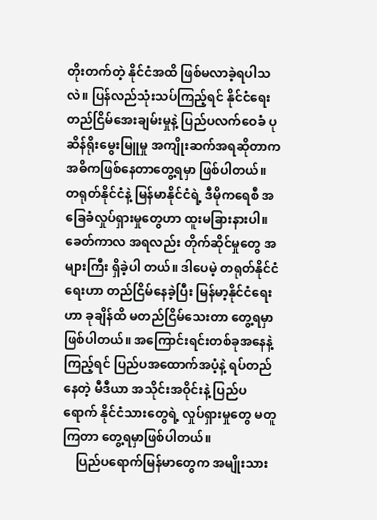တိုးတက်တဲ့ နိုင်ငံအထိ ဖြစ်မလာခဲ့ရပါသလဲ။ ပြန်လည်သုံးသပ်ကြည့်ရင် နိုင်ငံရေးတည်ငြိမ်အေးချမ်းမှုနဲ့ ပြည်ပလက်ဝေခံ ပုဆိန်ရိုးမွေးမြူမှု အကျိုးဆက်အရဆိုတာက အဓိကဖြစ်နေတာတွေ့ရမှာ ဖြစ်ပါတယ်။ တရုတ်နိုင်ငံနဲ့ မြန်မာနိုင်ငံရဲ့ ဒီမိုကရေစီ အခြေခံလှုပ်ရှားမှုတွေဟာ ထူးမခြားနားပါ။ ခေတ်ကာလ အရလည်း တိုက်ဆိုင်မှုတွေ အများကြီး ရှိခဲ့ပါ တယ်။ ဒါပေမဲ့ တရုတ်နိုင်ငံရေးဟာ တည်ငြိမ်နေခဲ့ပြီး မြန်မာ့နိုင်ငံရေးဟာ ခုချိန်ထိ မတည်ငြိမ်သေးတာ တွေ့ရမှာ ဖြစ်ပါတယ်။ အကြောင်းရင်းတစ်ခုအနေနဲ့ကြည့်ရင် ပြည်ပအထောက်အပံ့နဲ့ ရပ်တည်နေတဲ့ မီဒီယာ အသိုင်းအဝိုင်းနဲ့ ပြည်ပရောက် နိုင်ငံသားတွေရဲ့ လှုပ်ရှားမှုတွေ မတူကြတာ တွေ့ရမှာဖြစ်ပါတယ်။
    ပြည်ပရောက်မြန်မာတွေက အမျိုးသား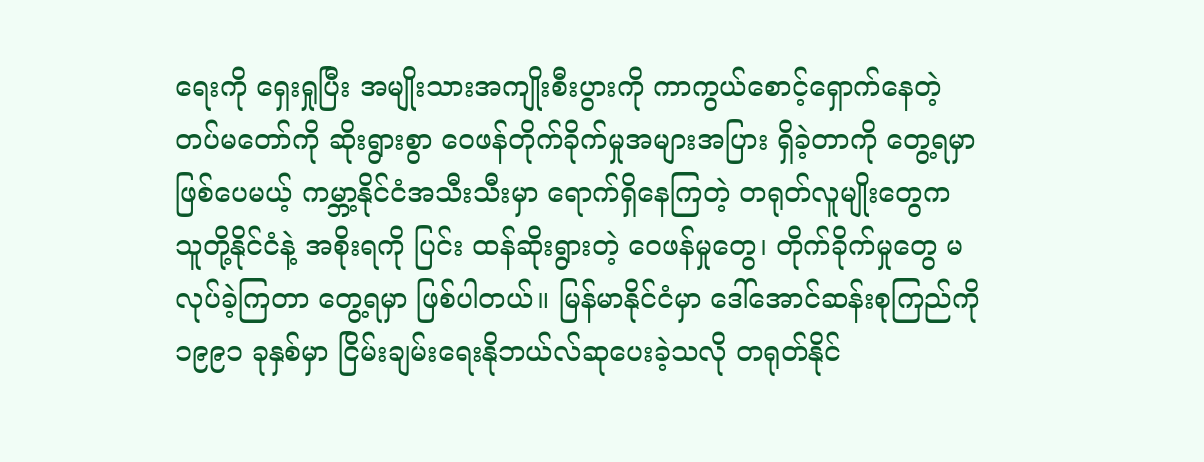ရေးကို ရှေးရှုပြီး အမျိုးသားအကျိုးစီးပွားကို ကာကွယ်စောင့်ရှောက်နေတဲ့ တပ်မတော်ကို ဆိုးရွားစွာ ဝေဖန်တိုက်ခိုက်မှုအများအပြား ရှိခဲ့တာကို တွေ့ရမှာဖြစ်ပေမယ့် ကမ္ဘာ့နိုင်ငံအသီးသီးမှာ ရောက်ရှိနေကြတဲ့ တရုတ်လူမျိုးတွေက သူတို့နိုင်ငံနဲ့ အစိုးရကို ပြင်း ထန်ဆိုးရွားတဲ့ ဝေဖန်မှုတွေ၊ တိုက်ခိုက်မှုတွေ မလုပ်ခဲ့ကြတာ တွေ့ရမှာ ဖြစ်ပါတယ်။ မြန်မာနိုင်ငံမှာ ဒေါ်အောင်ဆန်းစုကြည်ကို ၁၉၉၁ ခုနှစ်မှာ ငြိမ်းချမ်းရေးနိုဘယ်လ်ဆုပေးခဲ့သလို တရုတ်နိုင်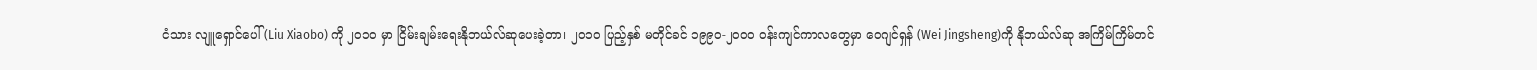ငံသား လျူရှောင်ပေါ် (Liu Xiaobo) ကို ၂၀၁၀ မှာ ငြိမ်းချမ်းရေးနိုဘယ်လ်ဆုပေးခဲ့တာ၊ ၂၀၁၀ ပြည့်နှစ် မတိုင်ခင် ၁၉၉၀-၂၀၀၀ ဝန်းကျင်ကာလတွေမှာ ဝေဂျင်ရှန် (Wei Jingsheng)ကို နိုဘယ်လ်ဆု အကြိမ်ကြိမ်တင်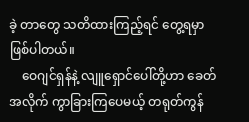ခဲ့ တာတွေ သတိထားကြည့်ရင် တွေ့ရမှာ ဖြစ်ပါတယ်။
    ဝေဂျင်ရှန်နဲ့ လျူရှောင်ပေါ်တို့ဟာ ခေတ်အလိုက် ကွာခြားကြပေမယ့် တရုတ်ကွန်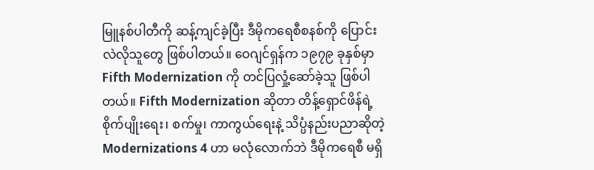မြူနစ်ပါတီကို ဆန့်ကျင်ခဲ့ပြီး ဒီမိုကရေစီစနစ်ကို ပြောင်း လဲလိုသူတွေ ဖြစ်ပါတယ်။ ဝေဂျင်ရှန်က ၁၉၇၉ ခုနှစ်မှာ Fifth Modernization ကို တင်ပြလှုံ့ဆော်ခဲ့သူ ဖြစ်ပါတယ်။ Fifth Modernization ဆိုတာ တိန့်ရှောင်ဖိန်ရဲ့ စိုက်ပျိုးရေး၊ စက်မှု၊ ကာကွယ်ရေးနဲ့ သိပ္ပံနည်းပညာဆိုတဲ့ Modernizations 4 ဟာ မလုံလောက်ဘဲ ဒီမိုကရေစီ မရှိ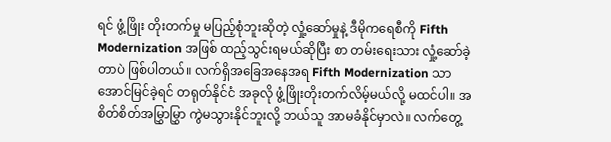ရင် ဖွံ့ဖြိုး တိုးတက်မှု မပြည့်စုံဘူးဆိုတဲ့ လှုံ့ဆော်မှုနဲ့ ဒီမိုကရေစီကို Fifth Modernization အဖြစ် ထည့်သွင်းရမယ်ဆိုပြီး စာ တမ်းရေးသား လှုံ့ဆော်ခဲ့တာပဲ ဖြစ်ပါတယ်။ လက်ရှိအခြေအနေအရ Fifth Modernization သာ အောင်မြင်ခဲ့ရင် တရုတ်နိုင်ငံ အခုလို ဖွံ့ဖြိုးတိုးတက်လိမ့်မယ်လို့ မထင်ပါ။ အစိတ်စိတ်အမြွှာမြွှာ ကွဲမသွားနိုင်ဘူးလို့ ဘယ်သူ အာမခံနိုင်မှာလဲ။ လက်တွေ့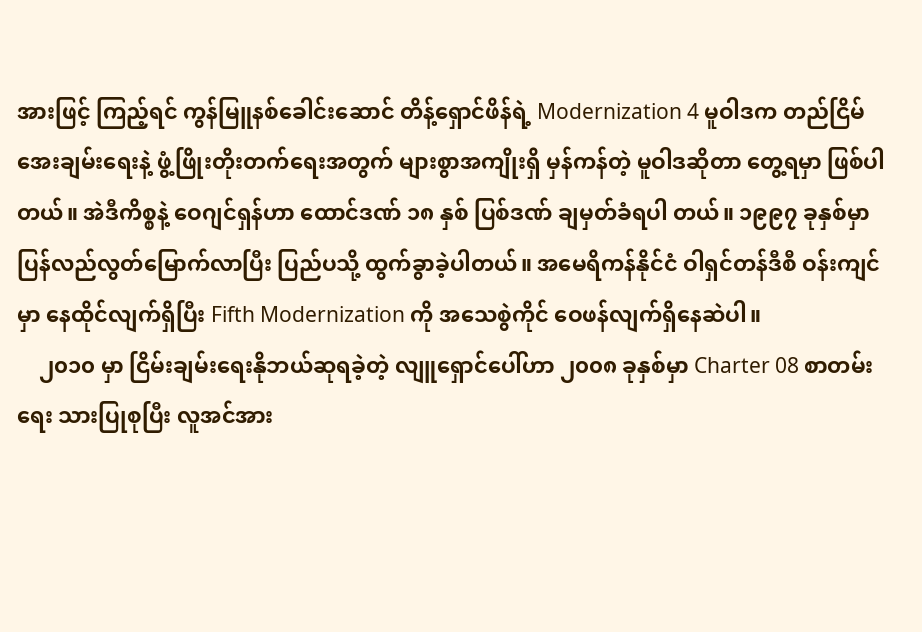အားဖြင့် ကြည့်ရင် ကွန်မြူနစ်ခေါင်းဆောင် တိန့်ရှောင်ဖိန်ရဲ့ Modernization 4 မူဝါဒက တည်ငြိမ်အေးချမ်းရေးနဲ့ ဖွံ့ဖြိုးတိုးတက်ရေးအတွက် များစွာအကျိုးရှိ မှန်ကန်တဲ့ မူဝါဒဆိုတာ တွေ့ရမှာ ဖြစ်ပါတယ်။ အဲဒီကိစ္စနဲ့ ဝေဂျင်ရှန်ဟာ ထောင်ဒဏ် ၁၈ နှစ် ပြစ်ဒဏ် ချမှတ်ခံရပါ တယ်။ ၁၉၉၇ ခုနှစ်မှာ ပြန်လည်လွတ်မြောက်လာပြီး ပြည်ပသို့ ထွက်ခွာခဲ့ပါတယ်။ အမေရိကန်နိုင်ငံ ဝါရှင်တန်ဒီစီ ဝန်းကျင်မှာ နေထိုင်လျက်ရှိပြီး Fifth Modernization ကို အသေစွဲကိုင် ဝေဖန်လျက်ရှိနေဆဲပါ။
    ၂၀၁၀ မှာ ငြိမ်းချမ်းရေးနိုဘယ်ဆုရခဲ့တဲ့ လျူရှောင်ပေါ်ဟာ ၂၀၀၈ ခုနှစ်မှာ Charter 08 စာတမ်းရေး သားပြုစုပြီး လူအင်အား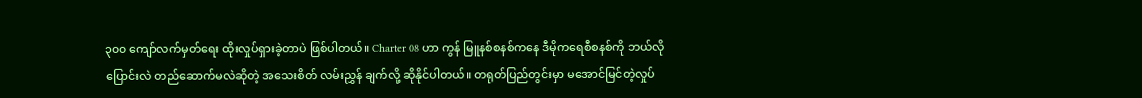၃၀၀ ကျော်လက်မှတ်ရေး ထိုးလှုပ်ရှားခဲ့တာပဲ ဖြစ်ပါတယ်။ Charter 08 ဟာ ကွန် မြူနစ်စနစ်ကနေ ဒီမိုကရေစီစနစ်ကို ဘယ်လိုပြောင်းလဲ တည်ဆောက်မလဲဆိုတဲ့ အသေးစိတ် လမ်းညွှန် ချက်လို့ ဆိုနိုင်ပါတယ်။ တရုတ်ပြည်တွင်းမှာ မအောင်မြင်တဲ့လှုပ်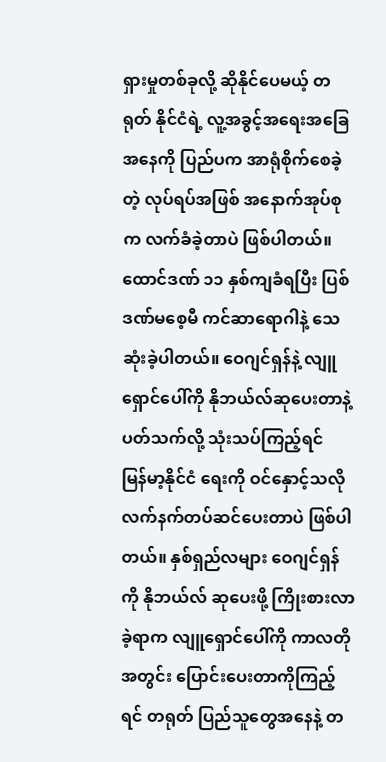ရှားမှုတစ်ခုလို့ ဆိုနိုင်ပေမယ့် တရုတ် နိုင်ငံရဲ့ လူ့အခွင့်အရေးအခြေအနေကို ပြည်ပက အာရုံစိုက်စေခဲ့တဲ့ လုပ်ရပ်အဖြစ် အနောက်အုပ်စုက လက်ခံခဲ့တာပဲ ဖြစ်ပါတယ်။ ထောင်ဒဏ် ၁၁ နှစ်ကျခံရပြီး ပြစ်ဒဏ်မစေ့မီ ကင်ဆာရောဂါနဲ့ သေဆုံးခဲ့ပါတယ်။ ဝေဂျင်ရှန်နဲ့ လျူရှောင်ပေါ်ကို နိုဘယ်လ်ဆုပေးတာနဲ့ပတ်သက်လို့ သုံးသပ်ကြည့်ရင်  မြန်မာ့နိုင်ငံ ရေးကို ဝင်နှောင့်သလို လက်နက်တပ်ဆင်ပေးတာပဲ ဖြစ်ပါတယ်။ နှစ်ရှည်လများ ဝေဂျင်ရှန်ကို နိုဘယ်လ် ဆုပေးဖို့ ကြိုးစားလာခဲ့ရာက လျူရှောင်ပေါ်ကို ကာလတိုအတွင်း ပြောင်းပေးတာကိုကြည့်ရင် တရုတ် ပြည်သူတွေအနေနဲ့ တ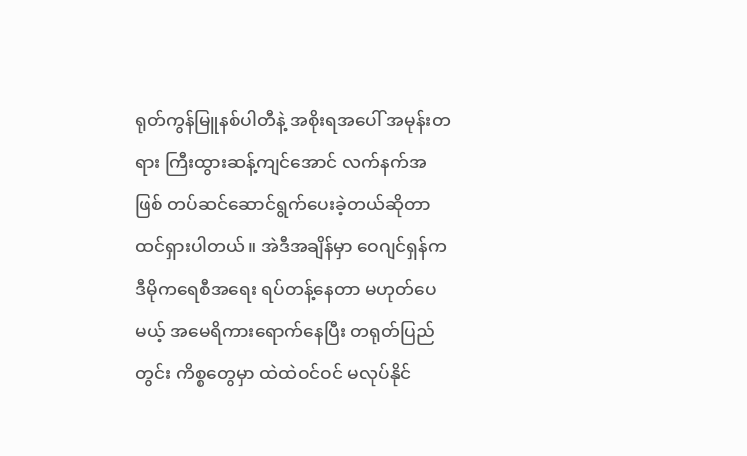ရုတ်ကွန်မြူနစ်ပါတီနဲ့ အစိုးရအပေါ် အမုန်းတရား ကြီးထွားဆန့်ကျင်အောင် လက်နက်အဖြစ် တပ်ဆင်ဆောင်ရွက်ပေးခဲ့တယ်ဆိုတာ ထင်ရှားပါတယ်။ အဲဒီအချိန်မှာ ဝေဂျင်ရှန်က ဒီမိုကရေစီအရေး ရပ်တန့်နေတာ မဟုတ်ပေမယ့် အမေရိကားရောက်နေပြီး တရုတ်ပြည်တွင်း ကိစ္စတွေမှာ ထဲထဲဝင်ဝင် မလုပ်နိုင်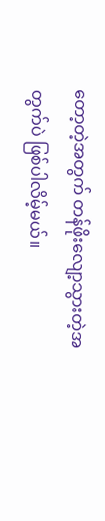တော့တဲ့အတွက် တန်ဖိုးလျော့သွားတဲ့အတွက်ပဲ ဖြစ်ပါလိမ့်မယ်။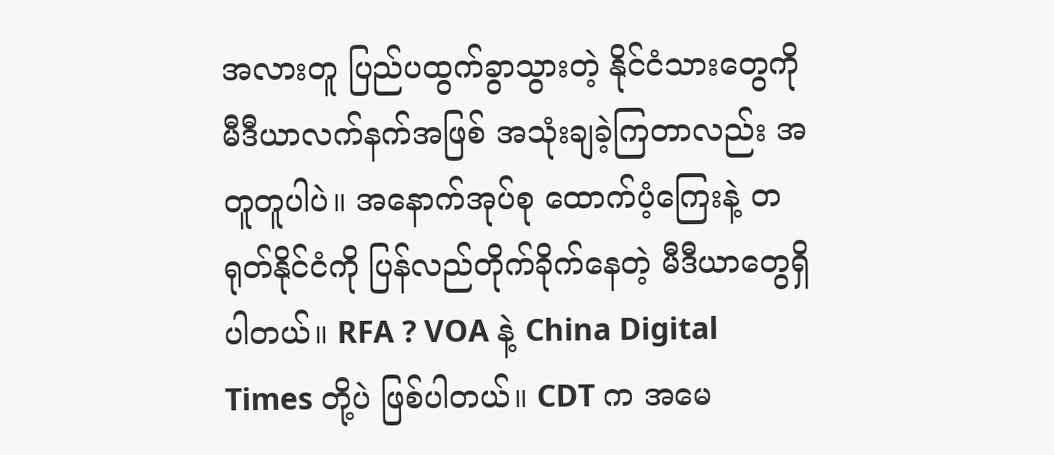အလားတူ ပြည်ပထွက်ခွာသွားတဲ့ နိုင်ငံသားတွေကို မီဒီယာလက်နက်အဖြစ် အသုံးချခဲ့ကြတာလည်း အတူတူပါပဲ။ အနောက်အုပ်စု ထောက်ပံ့ကြေးနဲ့ တရုတ်နိုင်ငံကို ပြန်လည်တိုက်ခိုက်နေတဲ့ မီဒီယာတွေရှိပါတယ်။ RFA ? VOA နဲ့ China Digital Times တို့ပဲ ဖြစ်ပါတယ်။ CDT က အမေ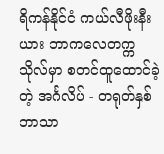ရိကန်နိုင်ငံ ကယ်လီဖိုးနီးယား ဘာကလေတက္ကသိုလ်မှာ စတင်ထူထောင်ခဲ့တဲ့ အင်္ဂလိပ် - တရုတ်နှစ်ဘာသာ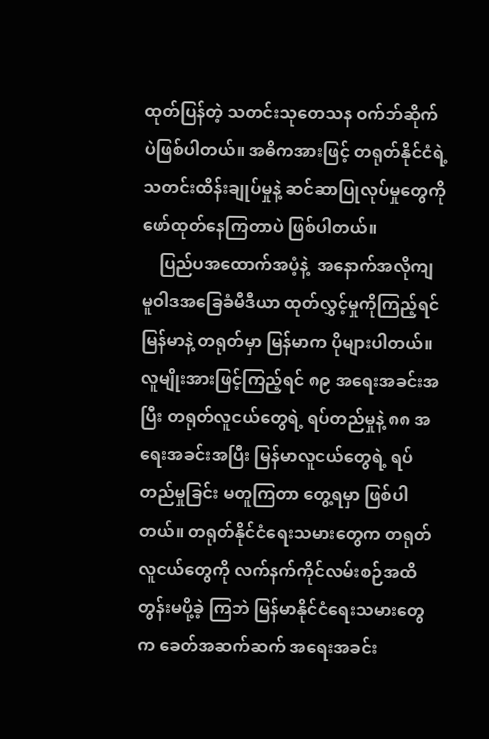ထုတ်ပြန်တဲ့ သတင်းသုတေသန ဝက်ဘ်ဆိုက်ပဲဖြစ်ပါတယ်။ အဓိကအားဖြင့် တရုတ်နိုင်ငံရဲ့ သတင်းထိန်းချုပ်မှုနဲ့ ဆင်ဆာပြုလုပ်မှုတွေကို ဖော်ထုတ်နေကြတာပဲ ဖြစ်ပါတယ်။
    ပြည်ပအထောက်အပံ့နဲ့  အနောက်အလိုကျ  မူဝါဒအခြေခံမီဒီယာ ထုတ်လွှင့်မှုကိုကြည့်ရင် မြန်မာနဲ့ တရုတ်မှာ မြန်မာက ပိုများပါတယ်။ လူမျိုးအားဖြင့်ကြည့်ရင် ၈၉ အရေးအခင်းအပြီး တရုတ်လူငယ်တွေရဲ့ ရပ်တည်မှုနဲ့ ၈၈ အရေးအခင်းအပြီး မြန်မာလူငယ်တွေရဲ့ ရပ်တည်မှုခြင်း မတူကြတာ တွေ့ရမှာ ဖြစ်ပါတယ်။ တရုတ်နိုင်ငံရေးသမားတွေက တရုတ်လူငယ်တွေကို လက်နက်ကိုင်လမ်းစဉ်အထိ တွန်းမပို့ခဲ့ ကြဘဲ မြန်မာနိုင်ငံရေးသမားတွေက ခေတ်အဆက်ဆက် အရေးအခင်း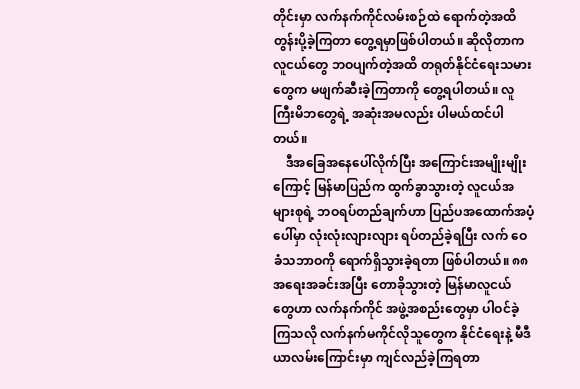တိုင်းမှာ လက်နက်ကိုင်လမ်းစဉ်ထဲ ရောက်တဲ့အထိ  တွန်းပို့ခဲ့ကြတာ တွေ့ရမှာဖြစ်ပါတယ်။ ဆိုလိုတာက လူငယ်တွေ ဘဝပျက်တဲ့အထိ တရုတ်နိုင်ငံရေးသမားတွေက မဖျက်ဆီးခဲ့ကြတာကို တွေ့ရပါတယ်။ လူကြီးမိဘတွေရဲ့ အဆုံးအမလည်း ပါမယ်ထင်ပါတယ်။
    ဒီအခြေအနေပေါ်လိုက်ပြီး အကြောင်းအမျိုးမျိုးကြောင့် မြန်မာပြည်က ထွက်ခွာသွားတဲ့ လူငယ်အများစုရဲ့ ဘဝရပ်တည်ချက်ဟာ ပြည်ပအထောက်အပံ့ပေါ်မှာ လုံးလုံးလျားလျား ရပ်တည်ခဲ့ရပြီး လက် ဝေခံသဘာဝကို ရောက်ရှိသွားခဲ့ရတာ ဖြစ်ပါတယ်။ ၈၈ အရေးအခင်းအပြီး တောခိုသွားတဲ့ မြန်မာလူငယ် တွေဟာ လက်နက်ကိုင် အဖွဲ့အစည်းတွေမှာ ပါဝင်ခဲ့ကြသလို လက်နက်မကိုင်လိုသူတွေက နိုင်ငံရေးနဲ့ မီဒီယာလမ်းကြောင်းမှာ ကျင်လည်ခဲ့ကြရတာ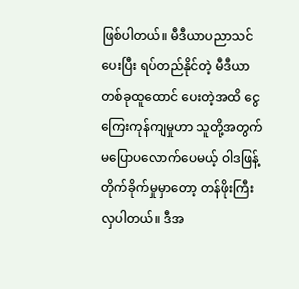ဖြစ်ပါတယ်။ မီဒီယာပညာသင်ပေးပြီး ရပ်တည်နိုင်တဲ့ မီဒီယာတစ်ခုထူထောင် ပေးတဲ့အထိ ငွေကြေးကုန်ကျမှုဟာ သူတို့အတွက် မပြောပလောက်ပေမယ့် ဝါဒဖြန့်တိုက်ခိုက်မှုမှာတော့ တန်ဖိုးကြီးလှပါတယ်။ ဒီအ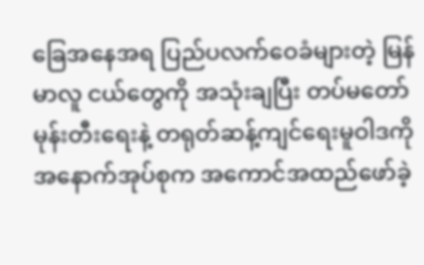ခြေအနေအရ ပြည်ပလက်ဝေခံများတဲ့ မြန်မာလူ ငယ်တွေကို အသုံးချပြီး တပ်မတော် မုန်းတီးရေးနဲ့ တရုတ်ဆန့်ကျင်ရေးမူဝါဒကို အနောက်အုပ်စုက အကောင်အထည်ဖော်ခဲ့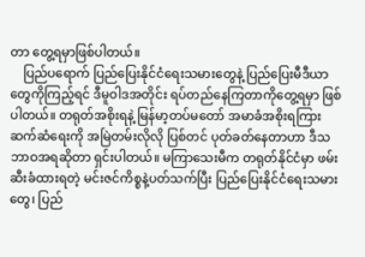တာ တွေ့ရမှာဖြစ်ပါတယ်။
    ပြည်ပရောက် ပြည်ပြေးနိုင်ငံရေးသမားတွေနဲ့ ပြည်ပြေးမီဒီယာတွေကိုကြည့်ရင် ဒီမူဝါဒအတိုင်း ရပ်တည်နေကြတာကိုတွေ့ရမှာ ဖြစ်ပါတယ်။ တရုတ်အစိုးရနဲ့ မြန်မာ့တပ်မတော် အမာခံအစိုးရကြား ဆက်ဆံရေးကို အမြဲတမ်းလိုလို ပြစ်တင် ပုတ်ခတ်နေတာဟာ ဒီသဘာဝအရဆိုတာ ရှင်းပါတယ်။ မကြာသေးမီက တရုတ်နိုင်ငံမှာ ဖမ်းဆီးခံထားရတဲ့ မင်းဇင်ကိစ္စနဲ့ပတ်သက်ပြီး ပြည်ပြေးနိုင်ငံရေးသမားတွေ၊ ပြည်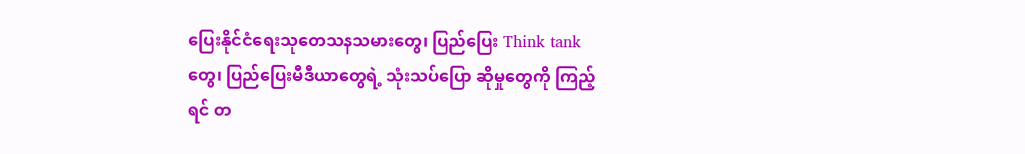ပြေးနိုင်ငံရေးသုတေသနသမားတွေ၊ ပြည်ပြေး Think tank တွေ၊ ပြည်ပြေးမီဒီယာတွေရဲ့ သုံးသပ်ပြော ဆိုမှုတွေကို ကြည့်ရင် တ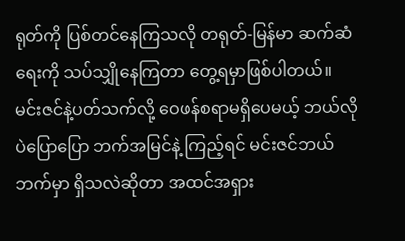ရုတ်ကို ပြစ်တင်နေကြသလို တရုတ်-မြန်မာ ဆက်ဆံရေးကို သပ်သျှိုနေကြတာ တွေ့ရမှာဖြစ်ပါတယ်။ မင်းဇင်နဲ့ပတ်သက်လို့ ဝေဖန်စရာမရှိပေမယ့် ဘယ်လိုပဲပြောပြော ဘက်အမြင်နဲ့ ကြည့်ရင် မင်းဇင်ဘယ်ဘက်မှာ ရှိသလဲဆိုတာ အထင်အရှား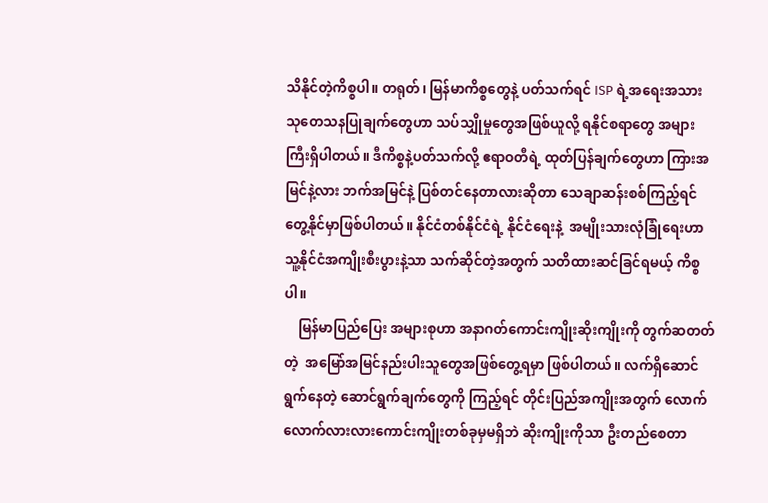သိနိုင်တဲ့ကိစ္စပါ။ တရုတ်၊ မြန်မာကိစ္စတွေနဲ့ ပတ်သက်ရင် ISP ရဲ့အရေးအသား သုတေသနပြုချက်တွေဟာ သပ်သျှိုမှုတွေအဖြစ်ယူလို့ ရနိုင်စရာတွေ အများကြီးရှိပါတယ်။ ဒီကိစ္စနဲ့ပတ်သက်လို့ ဧရာဝတီရဲ့ ထုတ်ပြန်ချက်တွေဟာ ကြားအမြင်နဲ့လား ဘက်အမြင်နဲ့ ပြစ်တင်နေတာလားဆိုတာ သေချာဆန်းစစ်ကြည့်ရင် တွေ့နိုင်မှာဖြစ်ပါတယ်။ နိုင်ငံတစ်နိုင်ငံရဲ့ နိုင်ငံရေးနဲ့  အမျိုးသားလုံခြုံရေးဟာ သူ့နိုင်ငံအကျိုးစီးပွားနဲ့သာ သက်ဆိုင်တဲ့အတွက် သတိထားဆင်ခြင်ရမယ့် ကိစ္စပါ။
    မြန်မာပြည်ပြေး အများစုဟာ အနာဂတ်ကောင်းကျိုးဆိုးကျိုးကို တွက်ဆတတ်တဲ့  အမြော်အမြင်နည်းပါးသူတွေအဖြစ်တွေ့ရမှာ ဖြစ်ပါတယ်။ လက်ရှိဆောင်ရွက်နေတဲ့ ဆောင်ရွက်ချက်တွေကို ကြည့်ရင် တိုင်းပြည်အကျိုးအတွက် လောက်လောက်လားလားကောင်းကျိုးတစ်ခုမှမရှိဘဲ ဆိုးကျိုးကိုသာ ဦးတည်စေတာ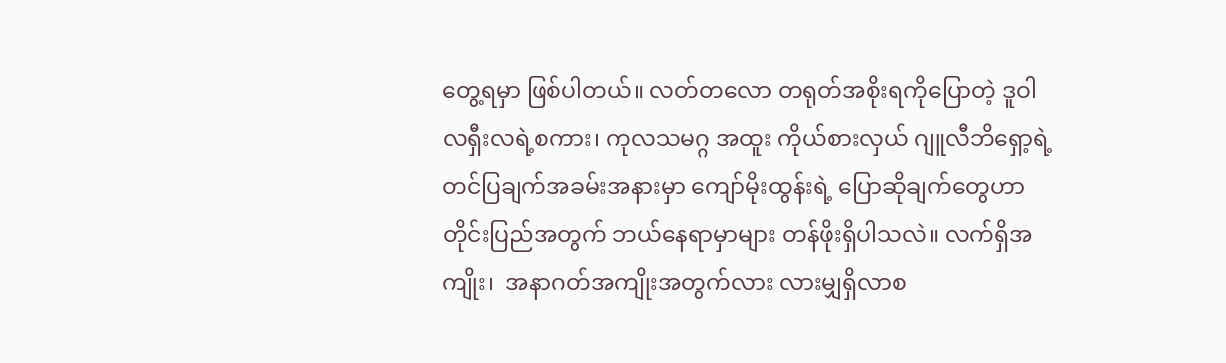တွေ့ရမှာ ဖြစ်ပါတယ်။ လတ်တလော တရုတ်အစိုးရကိုပြောတဲ့ ဒူဝါလရှီးလရဲ့စကား၊ ကုလသမဂ္ဂ အထူး ကိုယ်စားလှယ် ဂျူလီဘိရှော့ရဲ့ တင်ပြချက်အခမ်းအနားမှာ ကျော်မိုးထွန်းရဲ့ ပြောဆိုချက်တွေဟာ တိုင်းပြည်အတွက် ဘယ်နေရာမှာများ တန်ဖိုးရှိပါသလဲ။ လက်ရှိအကျိုး၊  အနာဂတ်အကျိုးအတွက်လား လားမျှရှိလာစ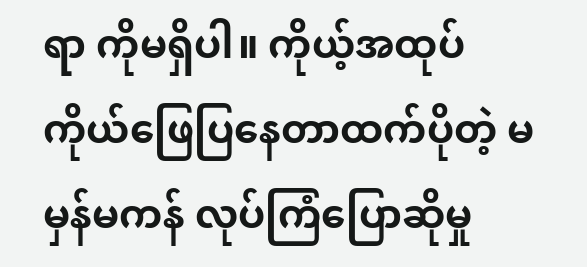ရာ ကိုမရှိပါ။ ကိုယ့်အထုပ် ကိုယ်ဖြေပြနေတာထက်ပိုတဲ့ မမှန်မကန် လုပ်ကြံပြောဆိုမှု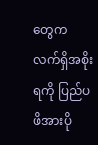တွေက လက်ရှိအစိုးရကို ပြည်ပဖိအားပို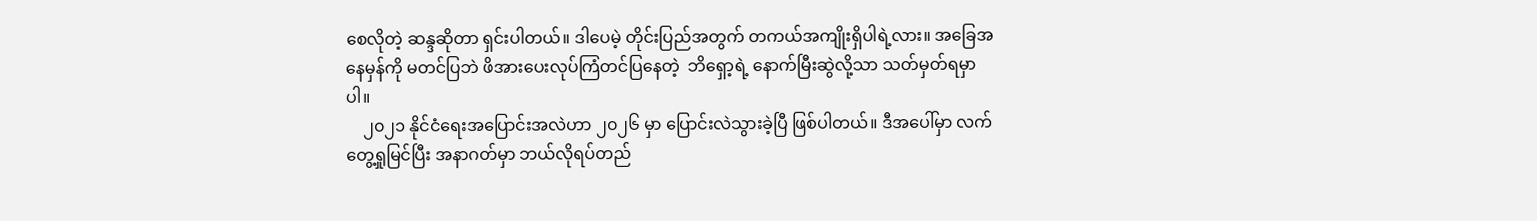စေလိုတဲ့ ဆန္ဒဆိုတာ ရှင်းပါတယ်။ ဒါပေမဲ့ တိုင်းပြည်အတွက် တကယ်အကျိုးရှိပါရဲ့လား။ အခြေအနေမှန်ကို မတင်ပြဘဲ ဖိအားပေးလုပ်ကြံတင်ပြနေတဲ့  ဘိရှော့ရဲ့ နောက်မြီးဆွဲလို့သာ သတ်မှတ်ရမှာပါ။
    ၂၀၂၁ နိုင်ငံရေးအပြောင်းအလဲဟာ ၂၀၂၆ မှာ ပြောင်းလဲသွားခဲ့ပြီ ဖြစ်ပါတယ်။ ဒီအပေါ်မှာ လက်တွေ့ရှုမြင်ပြီး အနာဂတ်မှာ ဘယ်လိုရပ်တည်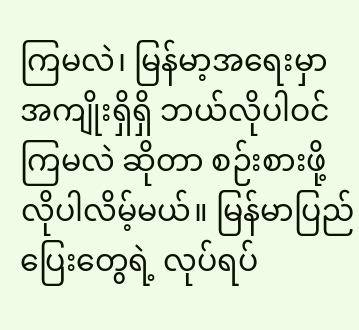ကြမလဲ၊ မြန်မာ့အရေးမှာ အကျိုးရှိရှိ ဘယ်လိုပါဝင်ကြမလဲ ဆိုတာ စဉ်းစားဖို့ လိုပါလိမ့်မယ်။ မြန်မာပြည်ပြေးတွေရဲ့ လုပ်ရပ်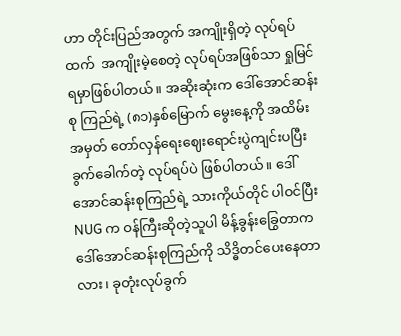ဟာ တိုင်းပြည်အတွက် အကျိုးရှိတဲ့ လုပ်ရပ်ထက်  အကျိုးမဲ့စေတဲ့ လုပ်ရပ်အဖြစ်သာ ရှုမြင်ရမှာဖြစ်ပါတယ်။ အဆိုးဆုံးက ဒေါ်အောင်ဆန်းစု ကြည်ရဲ့ (၈၁)နှစ်မြောက် မွေးနေ့ကို အထိမ်းအမှတ် တော်လှန်ရေးဈေးရောင်းပွဲကျင်းပပြီး ခွက်ခေါက်တဲ့ လုပ်ရပ်ပဲ ဖြစ်ပါတယ်။ ဒေါ်အောင်ဆန်းစုကြည်ရဲ့ သားကိုယ်တိုင် ပါဝင်ပြီး NUG က ဝန်ကြီးဆိုတဲ့သူပါ မိန့်ခွန်းခြွေတာက ဒေါ်အောင်ဆန်းစုကြည်ကို သိဒ္ဓိတင်ပေးနေတာလား၊ ခုတုံးလုပ်ခွက်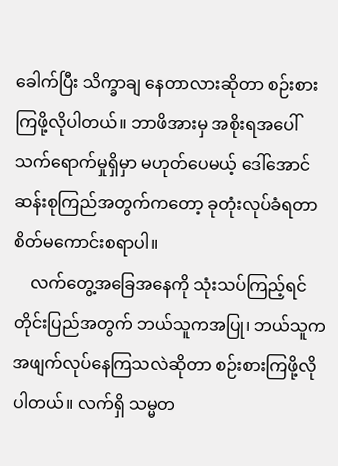ခေါက်ပြီး သိက္ခာချ နေတာလားဆိုတာ စဉ်းစားကြဖို့လိုပါတယ်။ ဘာဖိအားမှ အစိုးရအပေါ် သက်ရောက်မှုရှိမှာ မဟုတ်ပေမယ့် ဒေါ်အောင်ဆန်းစုကြည်အတွက်ကတော့ ခုတုံးလုပ်ခံရတာ စိတ်မကောင်းစရာပါ။
    လက်တွေ့အခြေအနေကို သုံးသပ်ကြည့်ရင် တိုင်းပြည်အတွက် ဘယ်သူကအပြု၊ ဘယ်သူက အဖျက်လုပ်နေကြသလဲဆိုတာ စဉ်းစားကြဖို့လိုပါတယ်။ လက်ရှိ သမ္မတ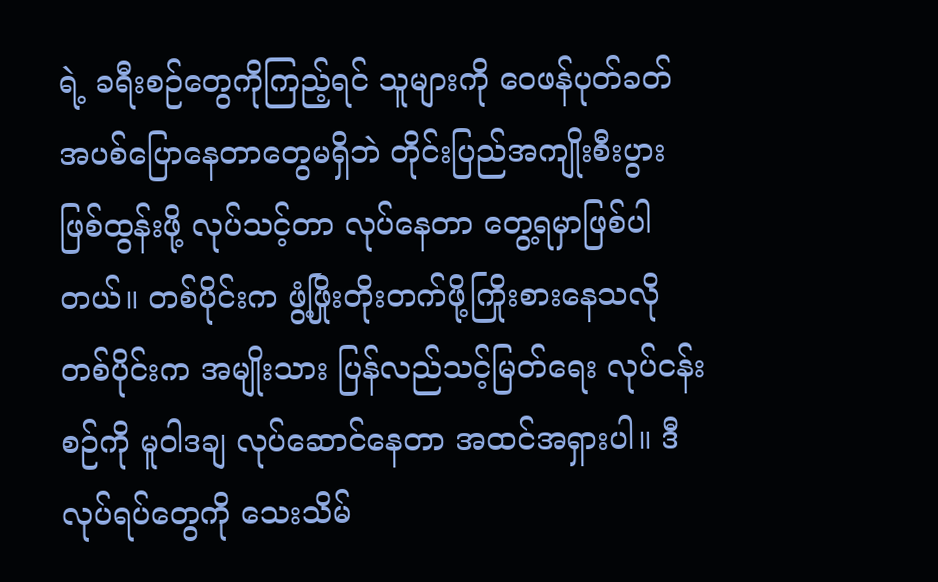ရဲ့ ခရီးစဉ်တွေကိုကြည့်ရင် သူများကို ဝေဖန်ပုတ်ခတ် အပစ်ပြောနေတာတွေမရှိဘဲ တိုင်းပြည်အကျိုးစီးပွား ဖြစ်ထွန်းဖို့ လုပ်သင့်တာ လုပ်နေတာ တွေ့ရမှာဖြစ်ပါတယ်။ တစ်ပိုင်းက ဖွံ့ဖြိုးတိုးတက်ဖို့ကြိုးစားနေသလို တစ်ပိုင်းက အမျိုးသား ပြန်လည်သင့်မြတ်ရေး လုပ်ငန်းစဉ်ကို မူဝါဒချ လုပ်ဆောင်နေတာ အထင်အရှားပါ။ ဒီလုပ်ရပ်တွေကို သေးသိမ်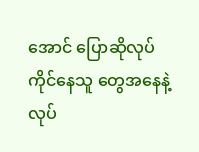အောင် ပြောဆိုလုပ်ကိုင်နေသူ တွေအနေနဲ့  လုပ်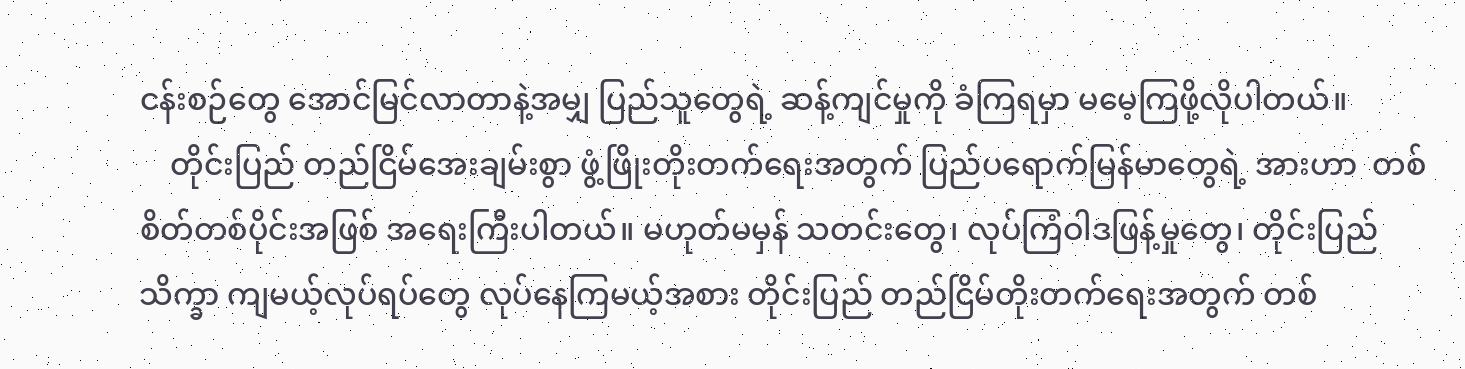ငန်းစဉ်တွေ အောင်မြင်လာတာနဲ့အမျှ ပြည်သူတွေရဲ့ ဆန့်ကျင်မှုကို ခံကြရမှာ မမေ့ကြဖို့လိုပါတယ်။
    တိုင်းပြည် တည်ငြိမ်အေးချမ်းစွာ ဖွံ့ဖြိုးတိုးတက်ရေးအတွက် ပြည်ပရောက်မြန်မာတွေရဲ့ အားဟာ  တစ်စိတ်တစ်ပိုင်းအဖြစ် အရေးကြီးပါတယ်။ မဟုတ်မမှန် သတင်းတွေ၊ လုပ်ကြံဝါဒဖြန့်မှုတွေ၊ တိုင်းပြည် သိက္ခာ ကျမယ့်လုပ်ရပ်တွေ လုပ်နေကြမယ့်အစား တိုင်းပြည် တည်ငြိမ်တိုးတက်ရေးအတွက် တစ်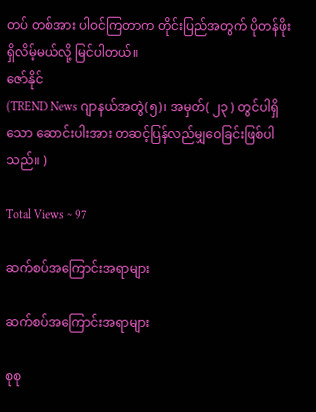တပ် တစ်အား ပါဝင်ကြတာက တိုင်းပြည်အတွက် ပိုတန်ဖိုးရှိလိမ့်မယ်လို့ မြင်ပါတယ်။
ဇော်နိုင်
(TREND News ဂျာနယ်အတွဲ(၅)၊ အမှတ်( ၂၃ ) တွင်ပါရှိသော ဆောင်းပါးအား တဆင့်ပြန်လည်မျှဝေခြင်းဖြစ်ပါသည်။ )

Total Views ~ 97

ဆက်စပ်အကြောင်းအရာများ

ဆက်စပ်အကြောင်းအရာများ

စုစု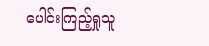ပေါင်းကြည့်ရှုသူ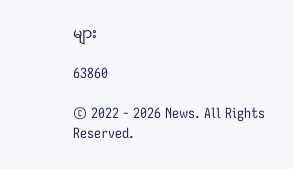များ

63860

© 2022 - 2026 News. All Rights Reserved.